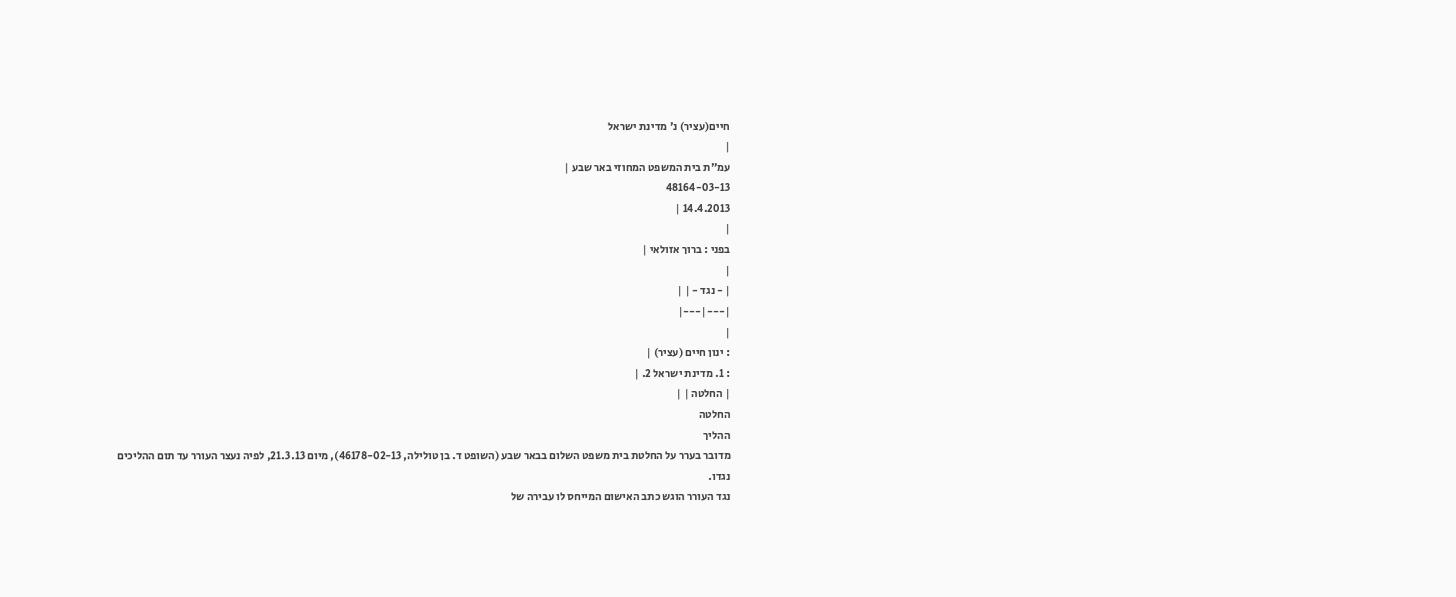חיים(עציר) נ' מדינת ישראל
|
עמ"ת בית המשפט המחוזי באר שבע |
48164-03-13
14.4.2013 |
|
בפני : ברוך אזולאי |
|
| - נגד - | |
|---|---|
|
: ינון חיים (עציר) |
: 1. מדינת ישראל 2. |
| החלטה | |
החלטה
ההליך
מדובר בערר על החלטת בית משפט השלום בבאר שבע (השופט ד. בן טולילה, 46178-02-13), מיום 21.3.13, לפיה נעצר העורר עד תום ההליכים נגדו.
נגד העורר הוגש כתב האישום המייחס לו עבירה של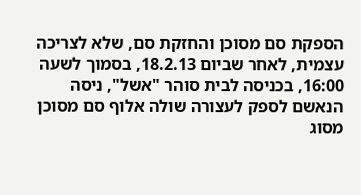הספקת סם מסוכן והחזקת סם, שלא לצריכה עצמית, לאחר שביום 18.2.13, בסמוך לשעה 16:00, בכניסה לבית סוהר "אשל", ניסה הנאשם לספק לעצורה שולה אלוף סם מסוכן מסוג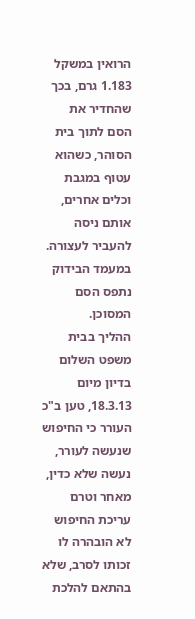הרואין במשקל 1.183 גרם, בכך שהחדיר את הסם לתוך בית הסוהר, כשהוא עטוף במגבת וכלים אחרים, אותם ניסה להעביר לעצורה. במעמד הבידוק נתפס הסם המסוכן.
ההליך בבית משפט השלום
בדיון מיום 18.3.13, טען ב"כ העורר כי החיפוש שנעשה לעורר, נעשה שלא כדין, מאחר וטרם עריכת החיפוש לא הובהרה לו זכותו לסרב, שלא בהתאם להלכת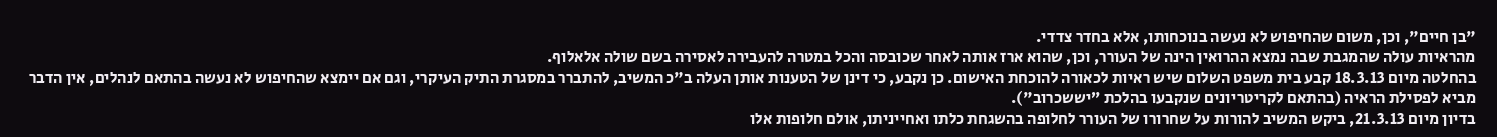"בן חיים", וכן, משום שהחיפוש לא נעשה בנוכחותו, אלא בחדר צדדי.
מהראיות עולה שהמגבת שבה נמצא ההרואין הינה של העורר, וכן, שהוא ארז אותה לאחר שכובסה והכל במטרה להעבירה לאסירה בשם שולה אלאלוף.
בהחלטה מיום 18.3.13 קבע בית משפט השלום שיש ראיות לכאורה להוכחת האישום. כן נקבע, כי דינן של הטענות אותן העלה ב"כ המשיב, להתברר במסגרת התיק העיקרי, וגם אם יימצא שהחיפוש לא נעשה בהתאם לנהלים, אין הדבר מביא לפסילת הראיה (בהתאם לקריטריונים שנקבעו בהלכת ”יששכרוב").
בדיון מיום 21.3.13, ביקש המשיב להורות על שחרורו של העורר לחלופה בהשגחת כלתו ואחייניתו, אולם חלופות אלו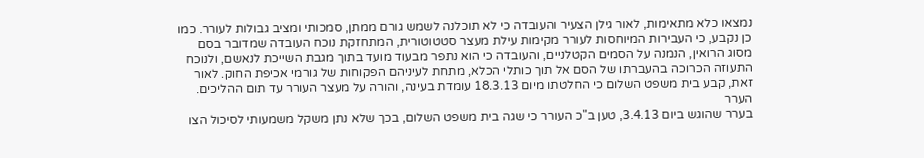נמצאו כלא מתאימות, לאור גילן הצעיר והעובדה כי לא תוכלנה לשמש גורם ממתן, סמכותי ומציב גבולות לעורר. כמו כן נקבע, כי העבירות המיוחסות לעורר מקימות עילת מעצר סטטוטורית, המתחזקת נוכח העובדה שמדובר בסם מסוג הרואין, הנמנה על הסמים הקטלניים, והעובדה כי הוא נתפר מבעוד מועד בתוך מגבת השייכת לנאשם, ולנוכח התעוזה הכרוכה בהעברתו של הסם אל תוך כותלי הכלא, מתחת לעיניהם הפקוחות של גורמי אכיפת החוק. לאור זאת, קבע בית משפט השלום כי החלטתו מיום 18.3.13 עומדת בעינה, והורה על מעצר העורר עד תום ההליכים.
הערר
בערר שהוגש ביום 3.4.13, טען ב"כ העורר כי שגה בית משפט השלום, בכך שלא נתן משקל משמעותי לסיכול הצו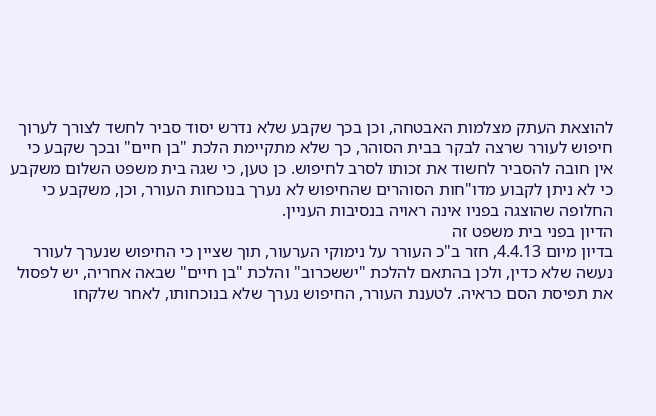להוצאת העתק מצלמות האבטחה, וכן בכך שקבע שלא נדרש יסוד סביר לחשד לצורך לערוך חיפוש לעורר שרצה לבקר בבית הסוהר, כך שלא מתקיימת הלכת "בן חיים" ובכך שקבע כי אין חובה להסביר לחשוד את זכותו לסרב לחיפוש. כן טען, כי שגה בית משפט השלום משקבע כי לא ניתן לקבוע מדו"חות הסוהרים שהחיפוש לא נערך בנוכחות העורר, וכן, משקבע כי החלופה שהוצגה בפניו אינה ראויה בנסיבות העניין.
הדיון בפני בית משפט זה
בדיון מיום 4.4.13, חזר ב"כ העורר על נימוקי הערעור, תוך שציין כי החיפוש שנערך לעורר נעשה שלא כדין, ולכן בהתאם להלכת "יששכרוב" והלכת "בן חיים" שבאה אחריה, יש לפסול את תפיסת הסם כראיה. לטענת העורר, החיפוש נערך שלא בנוכחותו, לאחר שלקחו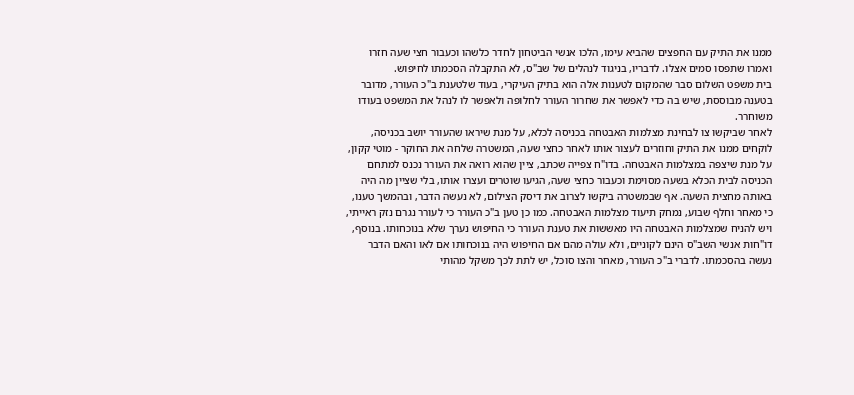ממנו את התיק עם החפצים שהביא עימו, הלכו אנשי הביטחון לחדר כלשהו וכעבור חצי שעה חזרו ואמרו שתפסו סמים אצלו. לדבריו, בניגוד לנהלים של שב"ס, לא התקבלה הסכמתו לחיפוש.
בית משפט השלום סבר שהמקום לטענות אלה הוא בתיק העיקרי, בעוד שלטענת ב"כ העורר, מדובר בטענה מבוססת, שיש בה כדי לאפשר את שחרור העורר לחלופה ולאפשר לו לנהל את המשפט בעודו משוחרר.
לאחר שביקשו צו לבחינת מצלמות האבטחה בכניסה לכלא, על מנת שיראו שהעורר יושב בכניסה, לוקחים ממנו את התיק וחוזרים לעצור אותו לאחר כחצי שעה, המשטרה שלחה את החוקר - מוטי קקון, על מנת שיצפה במצלמות האבטחה. בדו"ח צפייה שכתב, ציין שהוא רואה את העורר נכנס למתחם הכניסה לבית הכלא בשעה מסוימת וכעבור כחצי שעה, הגיעו שוטרים ועצרו אותו, בלי שציין מה היה באותה מחצית השעה. אף שבמשטרה ביקשו לצרוב את דיסק הצילום, לא נעשה הדבר, ובהמשך טענו, כי מאחר וחלף שבוע, נמחק תיעוד מצלמות האבטחה. כמו כן טען ב"כ העורר כי לעורר נגרם נזק ראייתי, ויש להניח שמצלמות האבטחה היו מאששות את טענת העורר כי החיפוש נערך שלא בנוכחותו. בנוסף, דו"חות אנשי השב"ס הינם לקוניים, ולא עולה מהם אם החיפוש היה בנוכחותו אם לאו והאם הדבר נעשה בהסכמתו. לדברי ב"כ העורר, מאחר והצו סוכל, יש לתת לכך משקל מהותי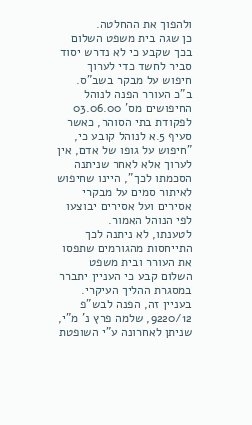ולהפוך את ההחלטה.
כן שגה בית משפט השלום בכך שקבע כי לא נדרש יסוד סביר לחשד כדי לערוך חיפוש על מבקר בשב"ס. ב"כ העורר הפנה לנוהל החיפושים מס' 03.06.00 לפקודת בתי הסוהר, כאשר סעיף 5.א לנוהל קובע כי, "חיפוש על גופו של אדם, אין לערוך אלא לאחר שניתנה הסכמתו לכך", היינו שחיפוש לאיתור סמים על מבקרי אסירים ועל אסירים יבוצעו לפי הנוהל האמור.
לטענתו, לא ניתנה לכך התייחסות מהגורמים שתפסו את העורר ובית משפט השלום קבע כי העניין יתברר במסגרת ההליך העיקרי. בעניין זה, הפנה לבש"פ 9220/12, שלמה פרץ נ' מ"י, שניתן לאחרונה ע"י השופטת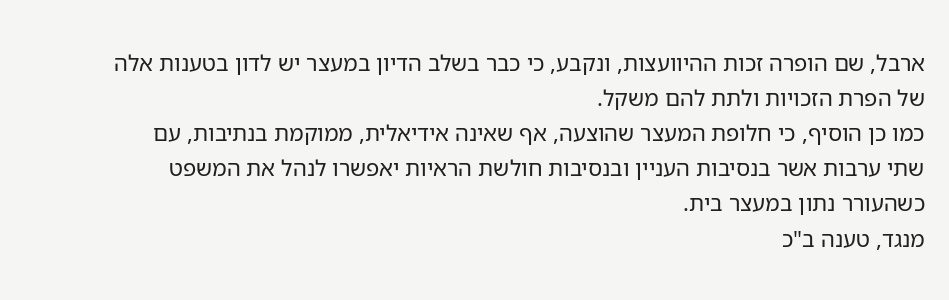ארבל, שם הופרה זכות ההיוועצות, ונקבע, כי כבר בשלב הדיון במעצר יש לדון בטענות אלה של הפרת הזכויות ולתת להם משקל.
כמו כן הוסיף, כי חלופת המעצר שהוצעה, אף שאינה אידיאלית, ממוקמת בנתיבות, עם שתי ערבות אשר בנסיבות העניין ובנסיבות חולשת הראיות יאפשרו לנהל את המשפט כשהעורר נתון במעצר בית.
מנגד, טענה ב"כ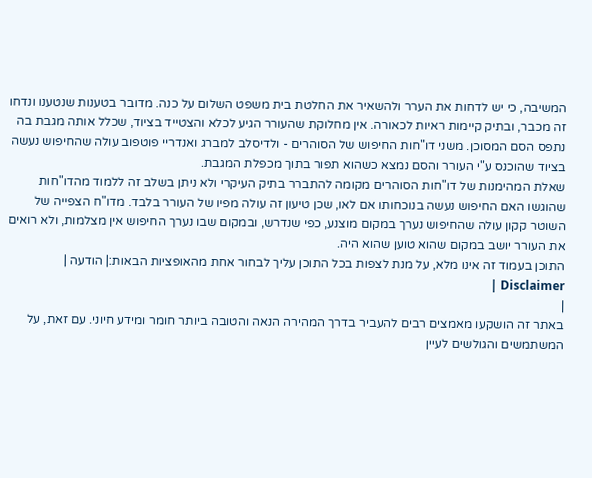המשיבה, כי יש לדחות את הערר ולהשאיר את החלטת בית משפט השלום על כנה. מדובר בטענות שנטענו ונדחו זה מכבר, ובתיק קיימות ראיות לכאורה. אין מחלוקת שהעורר הגיע לכלא והצטייד בציוד, שכלל אותה מגבת בה נתפס הסם המסוכן. משני דו"חות החיפוש של הסוהרים - ולדיסלב למברג ואנדריי פוטפוב עולה שהחיפוש נעשה בציוד שהוכנס ע"י העורר והסם נמצא כשהוא תפור בתוך מכפלת המגבת.
שאלת המהימנות של דו"חות הסוהרים מקומה להתברר בתיק העיקרי ולא ניתן בשלב זה ללמוד מהדו"חות שהוגשו האם החיפוש נעשה בנוכחותו אם לאו, שכן טיעון זה עולה מפיו של העורר בלבד. מדו"ח הצפייה של השוטר קקון עולה שהחיפוש נערך במקום מוצנע, כפי שנדרש, ובמקום שבו נערך החיפוש אין מצלמות, ולא רואים את העורר יושב במקום שהוא טוען שהוא היה.
התוכן בעמוד זה אינו מלא, על מנת לצפות בכל התוכן עליך לבחור אחת מהאופציות הבאות:| הודעה | Disclaimer |
|
באתר זה הושקעו מאמצים רבים להעביר בדרך המהירה הנאה והטובה ביותר חומר ומידע חיוני. עם זאת, על המשתמשים והגולשים לעיין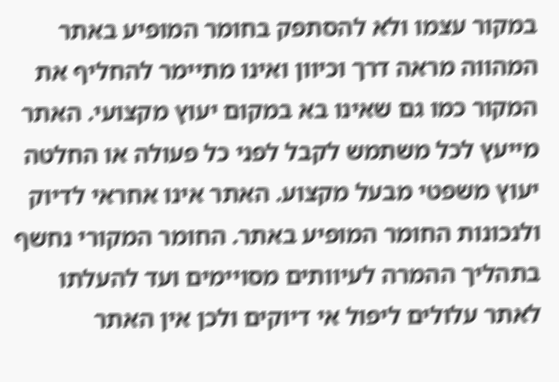במקור עצמו ולא להסתפק בחומר המופיע באתר המהווה מראה דרך וכיוון ואינו מתיימר להחליף את המקור כמו גם שאינו בא במקום יעוץ מקצועי. האתר מייעץ לכל משתמש לקבל לפני כל פעולה או החלטה יעוץ משפטי מבעל מקצוע. האתר אינו אחראי לדיוק ולנכונות החומר המופיע באתר. החומר המקורי נחשף בתהליך ההמרה לעיוותים מסויימים ועד להעלתו לאתר עלולים ליפול אי דיוקים ולכן אין האתר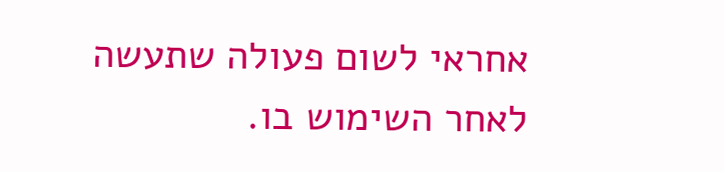אחראי לשום פעולה שתעשה לאחר השימוש בו.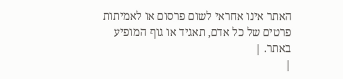האתר אינו אחראי לשום פרסום או לאמיתות פרטים של כל אדם, תאגיד או גוף המופיע באתר. |
|